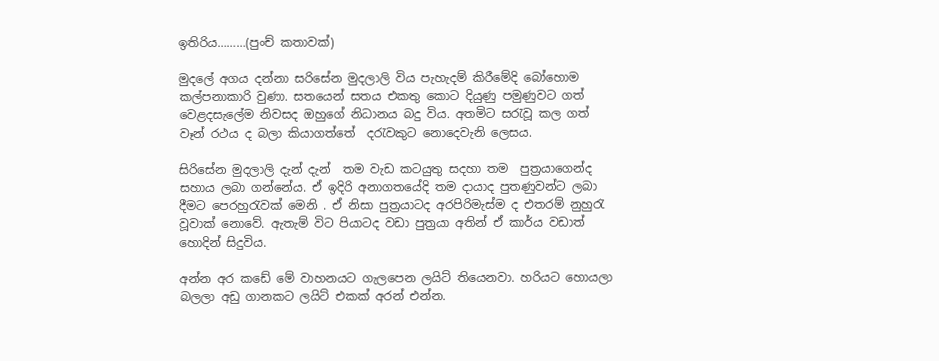ඉතිරිය………(පුංච් කතාවක්)

මුදලේ අගය දන්නා සරිසේන මුදලාලි විය පැහැදම් කිරීමේදි බෝහොම කල්පනාකාරි වුණා. සතයෙන් සතය එකතු කොට දියුණු පමුණුවට ගත් වෙළදසැලේම නිවසද ඔහුගේ නිධානය බදු විය. අතමිට සරැවූ කල ගත් වෑන් රථය ද බලා කියාගත්තේ  දරැවකුට නොදෙවැනි ලෙසය.

සිරිසේන මුදලාලි දැන් දැන්  තම වැඩ කටයුතු සදහා තම  පුත්‍රයාගෙන්ද සහාය ලබා ගන්නේය. ඒ ඉදිරි අනාගතයේදි තම දායාද පුතණුවන්ට ලබා දීමට පෙරහුරැවක් මෙනි . ඒ නිසා පුත්‍රයාටද අරපිරිමැස්ම ද එතරම් නුහුරැ වූවාක් නොවේ. ඇතැම් විට පියාටද වඩා පුත්‍රයා අතින් ඒ කාර්ය වඩාත් හොදින් සිදුවිය.

අන්න අර කඩේ මේ වාහනයට ගැලපෙන ලයිට් තියෙනවා. හරියට හොයලා බලලා අඩු ගානකට ලයිට් එකක් අරන් එන්න.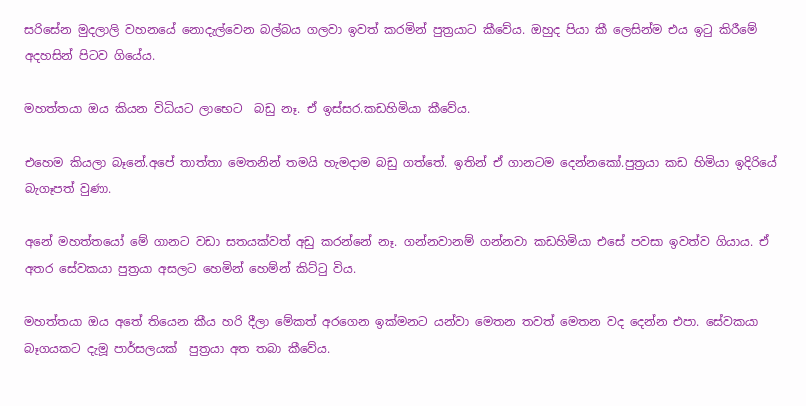සරිසේන මුදලාලි වහනයේ නොදැල්වෙන බල්බය ගලවා ඉවත් කරමින් පුත්‍රයාට කීවේය. ඔහුද පියා කී ලෙසින්ම එය ඉටු කිරීමේ අදහසින් පිටව ගියේය.

මහත්තයා ඔය කියන විධියට ලා‍භෙට  බඩු නෑ. ඒ ඉස්සර.කඩහිමියා කීවේය.

එහෙම කියලා බෑනේ.අපේ තාත්තා මෙතනින් තමයි හැමදාම බඩු ගත්තේ. ඉතින් ඒ ගානටම දෙන්නකෝ.පුත්‍රයා කඩ හිමියා ඉදිරියේ බැගෑපත් වුණා.

අනේ මහත්තයෝ මේ ගානට වඩා සතයක්වත් අඩු කරන්නේ නෑ. ගන්නවානම් ගන්නවා කඩහිමියා එසේ පවසා ඉවත්ව ගියාය. ඒ අතර සේවකයා පුත්‍රයා අසලට හෙමින් හෙම්න් කිට්ටු විය.

මහත්තයා ඔය අතේ තියෙන කීය හරි දීලා මේකත් අරගෙන ඉක්මනට යන්වා මෙතන තවත් මෙතන වද දෙන්න එපා. සේවකයා බෑගයකට දැමූ පාර්සලයක්  පුත්‍රයා අත තබා කීවේය.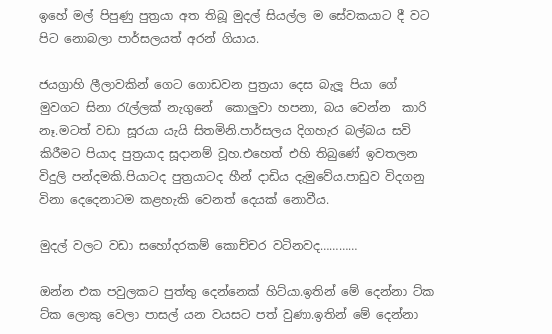ඉහේ මල් පිපුණු පුත්‍රයා අත තිබූ මුදල් සියල්ල ම සේවකයාට දී වට පිට නොබලා පාර්සලයත් අරන් ගියාය.

ජයග්‍රාහි ලීලාවකින් ගෙට ගොඩවන පුත්‍රයා දෙස බැලූ පියා ගේ මුවගට සිනා රැල්ලක් නැගුනේ  කොලුවා හපනා, බය‍ වෙන්න  කාරි නෑ.මටත් වඩා සූරයා යැයි සිතමිනි.පාර්සලය දිගහැර බල්බය සවි කිරීමට පියාද පුත්‍රයාද සූදානම් වූහ.එහෙත් එහි තිබුණේ ඉවතලන විදුලි පන්දමකි.පියාටද පුත්‍රයාටද හීන් දාඩිය දැමු‍වේය.පාඩුව විදගනු විනා දෙදෙනාටම කළහැකි වෙනත් දෙයක් නොවීය.

මුදල් වලට වඩා සහෝදරකම් කොච්චර වටිනවද…………

ඔන්න එක පවුලකට පුත්තු දෙන්නෙක් හිට්යා.ඉතින් මේ දෙන්නා ට්ක ට්ක ලොකු වෙලා පාසල් යන වයසට පත් වුණා.ඉතින් මේ දෙන්නා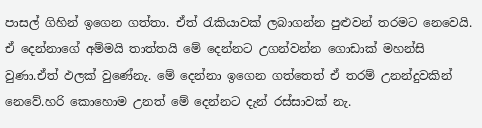පාසල් ගිහින් ඉගෙන ගත්තා. ඒත් රැකියාවක් ලබාගන්න පුළුවන් තරමට නෙවෙයි. ඒ දෙන්නාගේ අම්මයි තාත්තයි මේ දෙන්නට උගන්වන්න ගොඩාක් මහන්සි වුණා.ඒත් ඵලක් වුණේනැ. මේ දෙන්නා ඉගෙන ගත්තෙත් ඒ තරම් උනන්දුවකින් නෙවේ.හරි කොහොම උනත් මේ දෙන්නට දැන් රස්සාවක් නැ.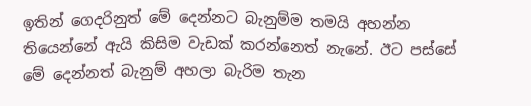ඉතින් ගෙදරිනුත්‍ මේ දෙන්නට බැනුම්ම තමයි අහන්න තියෙන්නේ ඇයි කිසිම වැඩක් කරන්නෙත් නැනේ. ඊට පස්සේ මේ දෙන්නත් බැනුම් අහලා බැරිම තැන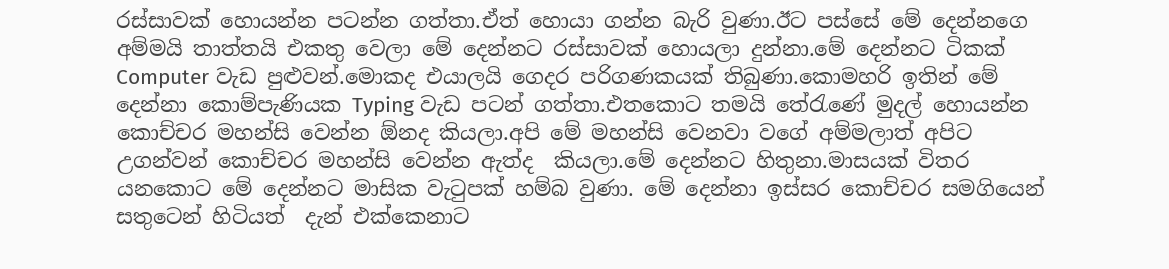රස්සාවක් හොයන්න පටන්න ගත්තා.ඒත් හොයා ගන්න බැරි වුණා.ඊට පස්සේ මේ දෙන්නගෙ අම්මයි තාත්තයි එකතු වෙලා මේ දෙන්නට රස්සාවක් හොයලා දුන්නා.මේ දෙන්නට ටිකක් Computer වැඩ පුළුවන්.මොකද එයාලයි ගෙදර පරිගණකයක් තිබුණා.කොමහරි ඉතින් මේ දෙන්නා කොම්පැණියක Typing වැඩ පටන් ගත්තා.එතකොට තමයි තේරැණේ මුදල් හොයන්න කොච්චර මහන්සි වෙන්න ඕනද කියලා.අපි මේ මහන්සි වෙනවා වගේ අම්මලාත් අපිට උගන්වන් කොච්චර මහන්සි වෙන්න ඇත්ද  කියලා.මේ දෙන්නට හිතුනා.මාසයක් විතර යනකොට මේ දෙන්නට මාසික වැටුපක් හම්බ වුණා. මේ දෙන්නා ඉස්සර කොච්චර සමගියෙන් සතුටෙන් හිටියත්  දැන් එක්කෙනාට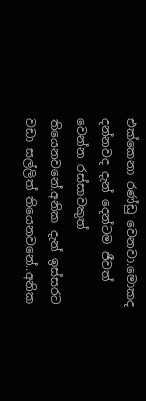එක්කෙනා රණ්ඩු වෙනවා.මොකද දන්නවද දැන් දෙන්ටම ජීවත් වෙන්න රස්සාවකුත් තියෙනවනේ.අනික දැන් ඉස්සරට වඩා සල්ලිත් තියෙනවනේ..අනික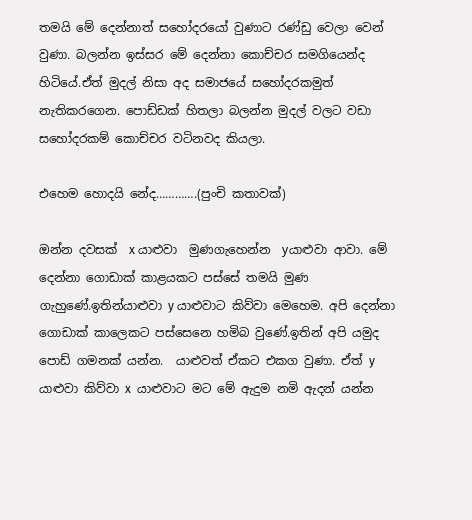තමයි මේ දෙන්නාත් සහෝදරයෝ වුණාට රණ්ඩු වෙලා වෙන් වුණා. බලන්න ඉස්සර මේ දෙන්නා කොච්චර සමගියෙන්ද හිටියේ.ඒත් මුදල් නිසා අද සමාජයේ සහෝදරකමුත් නැතිකරගෙන. පොඩ්ඩක් හිතලා බලන්න මුදල් වලට වඩා සහෝදරකම් කොච්චර වටිනවද කියලා.

එහෙම හොදයි නේද………….(පුංචි කතාවක්)

ඔන්න දවසක්  x යාළුවා  මුණගැහෙන්න  yයාළුවා ආවා. මේ දෙන්නා ගොඩාක් කාළයකට පස්සේ තමයි මුණ ගැහුණේ.ඉතින්යාළුවා y යාළුවාට කිව්වා මෙහෙම. අපි දෙන්නා ගොඩාක් කාලෙකට පස්සෙනෙ හමිබ වුණේ.ඉතින් අපි යමුද පොඩ් ගමනක් යන්න.  යාළුවත් ඒකට එකග වුණා. ඒත් y යාළුවා කිව්වා x  යාළුවාට මට මේ ඇදුම නමි ඇදන් යන්න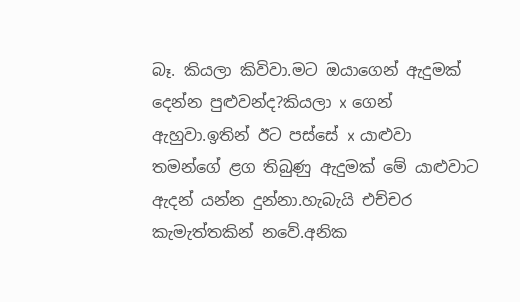බෑ. කියලා කිවිවා.මට ඔයාගෙන් ඇදුමක් දෙන්න පුළුවන්ද?කියලා x ගෙන් ඇහුවා.ඉතින් ඊට පස්සේ x යාළුවා තමන්ගේ ළග තිබුණු ඇදුමක් මේ යාළුවාට ඇදන් යන්න දුන්නා.හැබැයි එච්චර කැමැත්තකින් නවේ.අනික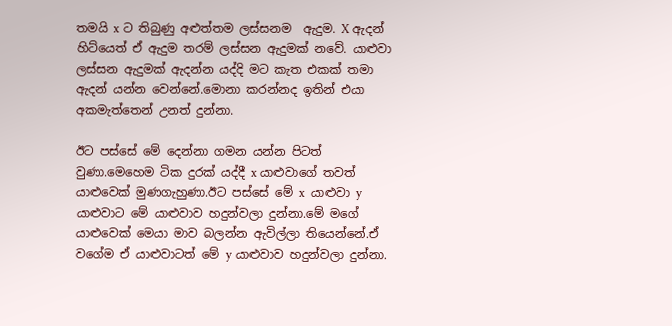තමයි x ට තිබුණු අළුත්තම ලස්සනම  ඇදුම. X ඇදන්  හිට්යෙත් ඒ ඇදුම තරම් ලස්සන ඇදුමක් නවේ. යාළුවා ලස්සන ඇදුමක් ඇදන්න යද්දි මට කැත එකක් තමා ඇදන් යන්න වෙන්නේ.මොනා කරන්නද ඉතින් එයා අකමැත්තෙන් උනත් දුන්නා.

ඊට පස්සේ මේ දෙන්නා ගමන යන්න පිටත් වුණා.මෙහෙම ටික දුරක් යද්දී x යාළුවාගේ තවත් යාළුවෙක් මුණගැහුණා.ඊට පස්සේ මේ x  යාළුවා y යාළුවාට මේ යාළුවාව හදුන්වලා දුන්නා.මේ මගේ යාළුවෙක් මෙයා මාව බලන්න ඇවිල්ලා තියෙන්නේ.ඒ වගේම ඒ යාළුවාටත් මේ y යාළුවාව හදුන්වලා දුන්නා.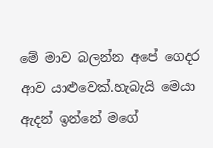මේ මාව බලන්න අපේ ගෙදර ආව යාළුවෙක්.හැබැයි මෙයා ඇදන් ඉන්නේ මගේ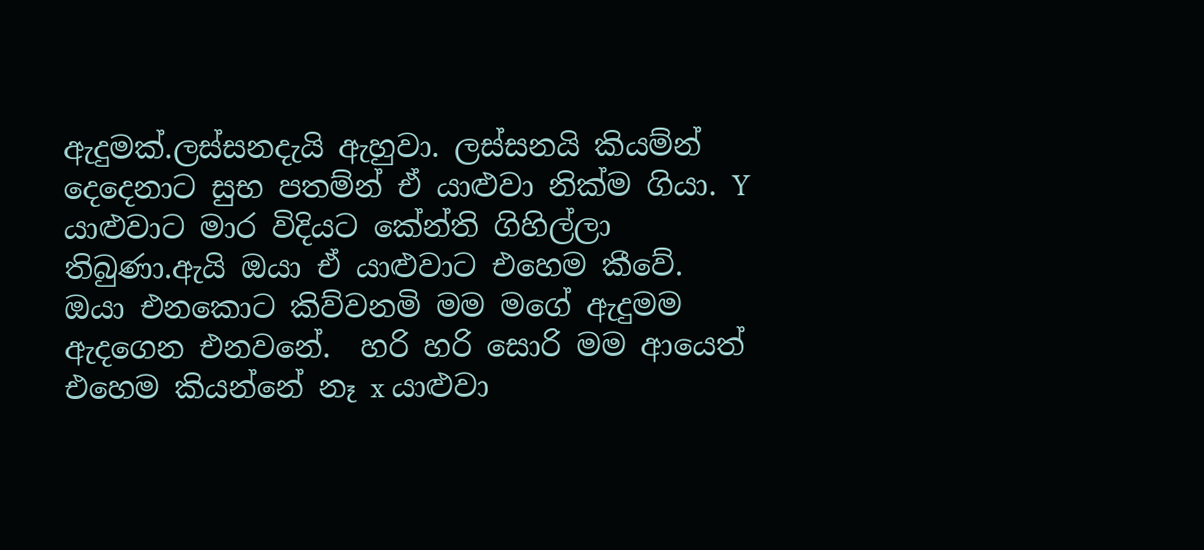ඇදුමක්.ලස්සනදැයි ඇහුවා. ලස්සනයි කියම්න් දෙදෙනාට සුභ පතම්න් ඒ යාළුවා නික්ම ගියා. Y යාළුවාට මාර විදියට කේන්ති ගිහිල්ලා තිබුණා.ඇයි ඔයා ඒ යාළුවාට එහෙම කීවේ. ඔයා එනකොට කිව්වනමි මම මගේ ඇදුමම ඇදගෙන එනවනේ.  හරි හරි සොරි මම ආයෙත් එහෙම කියන්නේ නෑ x යාළුවා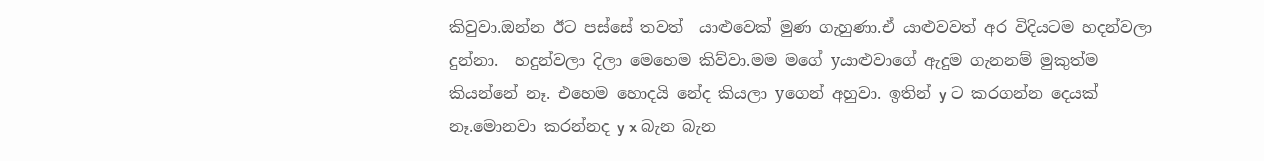කිවුවා.ඔන්න ඊට පස්සේ තවත්  යාළුවෙක් මුණ ගැහුණා.ඒ යාළුවවත් අර විදියටම හදන්වලා දුන්නා.  හදුන්වලා දිලා මෙහෙම කිව්වා.මම මගේ yයාළුවාගේ ඇදුම ගැනනම් මුකුත්ම කියන්නේ නෑ. එහෙම හොදයි නේද කියලා yගෙන් අහුවා. ඉතින් y ට කරගන්න දෙයක් නෑ.මොනවා කරන්නද y x බැන බැන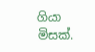ගියා මිසක්.